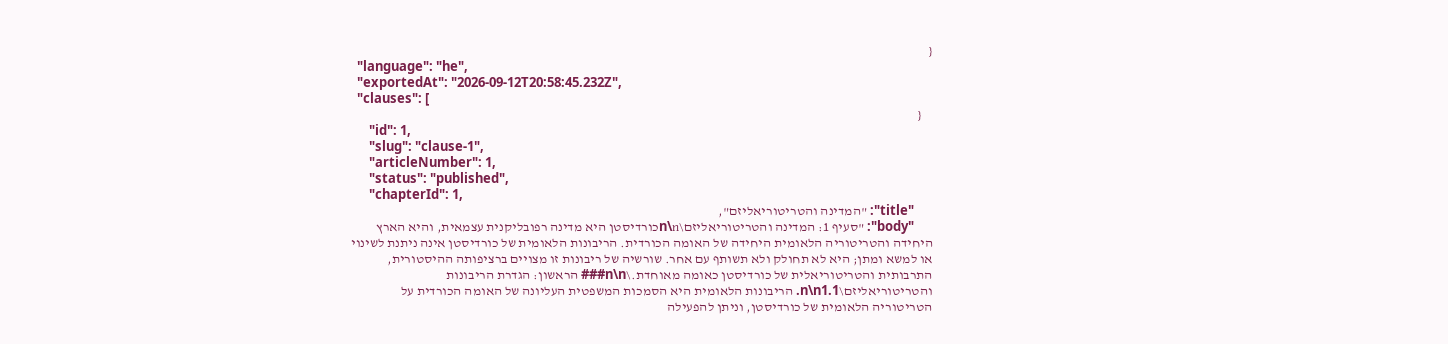{
  "language": "he",
  "exportedAt": "2026-09-12T20:58:45.232Z",
  "clauses": [
    {
      "id": 1,
      "slug": "clause-1",
      "articleNumber": 1,
      "status": "published",
      "chapterId": 1,
      "title": "המדינה והטריטוריאליזם",
      "body": "סעיף 1: המדינה והטריטוריאליזם\n\nכורדיסטן היא מדינה רפובליקנית עצמאית, והיא הארץ היחידה והטריטוריה הלאומית היחידה של האומה הכורדית. הריבונות הלאומית של כורדיסטן אינה ניתנת לשינוי או למשא ומתן; היא לא תחולק ולא תשותף עם אחר. שורשיה של ריבונות זו מצויים ברציפותה ההיסטורית, התרבותית והטריטוריאלית של כורדיסטן כאומה מאוחדת.\n\n### הראשון: הגדרת הריבונות והטריטוריאליזם\n\n1.1. הריבונות הלאומית היא הסמכות המשפטית העליונה של האומה הכורדית על הטריטוריה הלאומית של כורדיסטן, וניתן להפעילה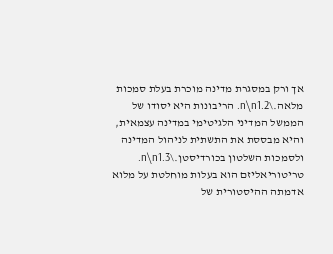אך ורק במסגרת מדינה מוכרת בעלת סמכות מלאה.\n\n1.2. הריבונות היא יסודו של הממשל המדיני הלגיטימי במדינה עצמאית, והיא מבססת את התשתית לניהול המדינה ולסמכות השלטון בכורדיסטן.\n\n1.3. טריטוריאליזם הוא בעלות מוחלטת על מלוא אדמתה ההיסטורית של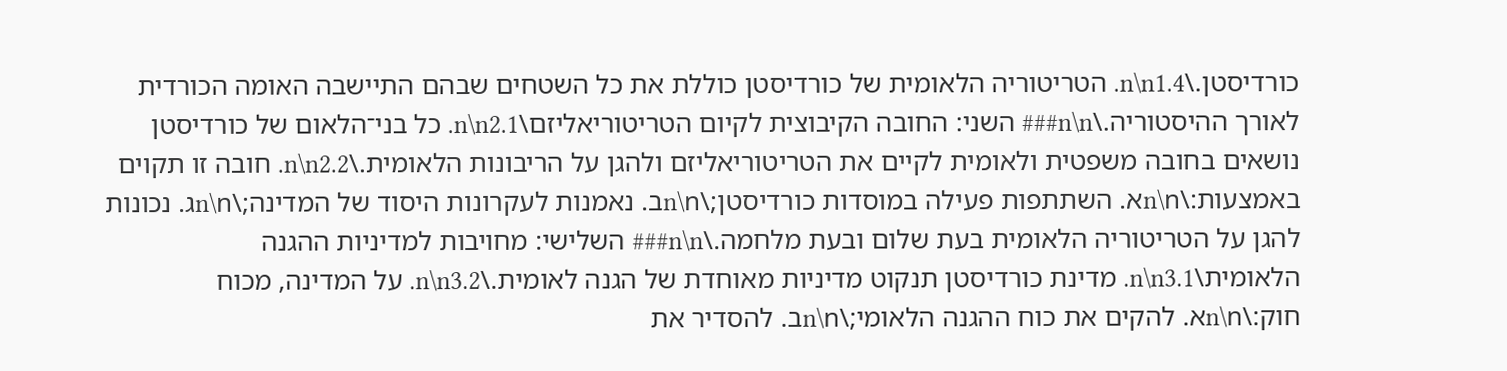כורדיסטן.\n\n1.4. הטריטוריה הלאומית של כורדיסטן כוללת את כל השטחים שבהם התיישבה האומה הכורדית לאורך ההיסטוריה.\n\n### השני: החובה הקיבוצית לקיום הטריטוריאליזם\n\n2.1. כל בני־הלאום של כורדיסטן נושאים בחובה משפטית ולאומית לקיים את הטריטוריאליזם ולהגן על הריבונות הלאומית.\n\n2.2. חובה זו תקוים באמצעות:\n\nא. השתתפות פעילה במוסדות כורדיסטן;\n\nב. נאמנות לעקרונות היסוד של המדינה;\n\nג. נכונות להגן על הטריטוריה הלאומית בעת שלום ובעת מלחמה.\n\n### השלישי: מחויבות למדיניות ההגנה הלאומית\n\n3.1. מדינת כורדיסטן תנקוט מדיניות מאוחדת של הגנה לאומית.\n\n3.2. על המדינה, מכוח חוק:\n\nא. להקים את כוח ההגנה הלאומי;\n\nב. להסדיר את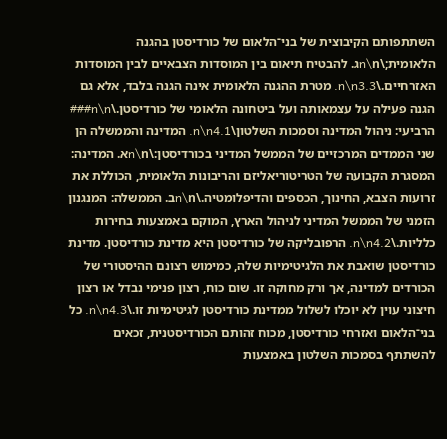השתתפותם הקיבוצית של בני־הלאום של כורדיסטן בהגנה הלאומית;\n\nג. להבטיח תיאום בין המוסדות הצבאיים לבין המוסדות האזרחיים.\n\n3.3. מטרת ההגנה הלאומית אינה הגנה בלבד, אלא גם הגנה פעילה על עצמאותה ועל ביטחונה הלאומי של כורדיסטן.\n\n### הרביעי: ניהול המדינה וסמכות השלטון\n\n4.1. המדינה והממשלה הן שני הממדים המרכזיים של הממשל המדיני בכורדיסטן:\n\nא. המדינה: המסגרת הקבועה של הטריטוריאליזם והריבונות הלאומית, הכוללת את זרועות הצבא, החינוך, הכספים והדיפלומטיה.\n\nב. הממשלה: המנגנון הזמני של הממשל המדיני לניהול הארץ, המוקם באמצעות בחירות כלליות.\n\n4.2. הרפובליקה של כורדיסטן היא מדינת כורדיסטן. מדינת כורדיסטן שואבת את הלגיטימיות שלה, כמימוש רצונם ההיסטורי של הכורדים למדינה, אך ורק מחוקה זו. שום כוח, רצון פנימי נבדל או רצון חיצוני עוין לא יוכלו לשלול ממדינת כורדיסטן לגיטימיות זו.\n\n4.3. כל בני־הלאום ואזרחי כורדיסטן, מכוח זהותם הכורדיסטנית, זכאים להשתתף בסמכות השלטון באמצעות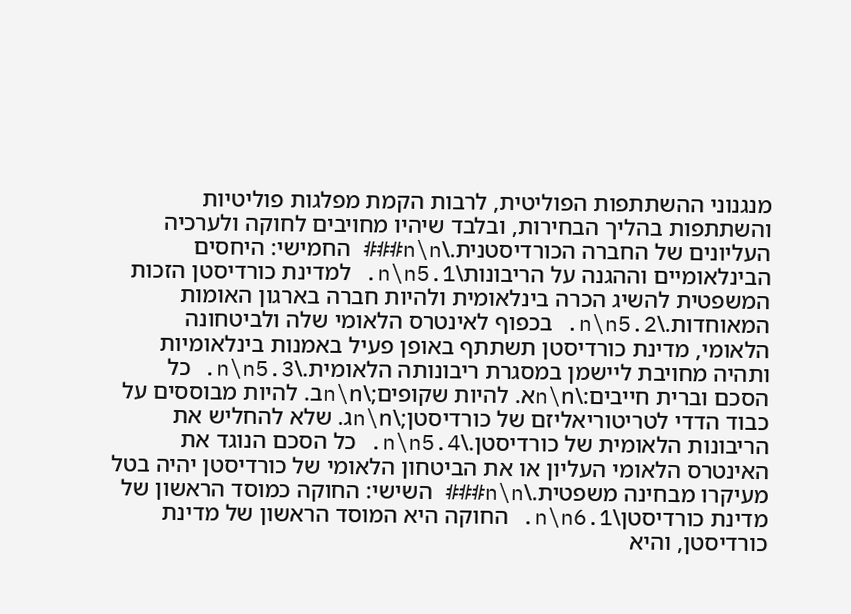מנגנוני ההשתתפות הפוליטית, לרבות הקמת מפלגות פוליטיות והשתתפות בהליך הבחירות, ובלבד שיהיו מחויבים לחוקה ולערכיה העליונים של החברה הכורדיסטנית.\n\n### החמישי: היחסים הבינלאומיים וההגנה על הריבונות\n\n5.1. למדינת כורדיסטן הזכות המשפטית להשיג הכרה בינלאומית ולהיות חברה בארגון האומות המאוחדות.\n\n5.2. בכפוף לאינטרס הלאומי שלה ולביטחונה הלאומי, מדינת כורדיסטן תשתתף באופן פעיל באמנות בינלאומיות ותהיה מחויבת ליישמן במסגרת ריבונותה הלאומית.\n\n5.3. כל הסכם וברית חייבים:\n\nא. להיות שקופים;\n\nב. להיות מבוססים על כבוד הדדי לטריטוריאליזם של כורדיסטן;\n\nג. שלא להחליש את הריבונות הלאומית של כורדיסטן.\n\n5.4. כל הסכם הנוגד את האינטרס הלאומי העליון או את הביטחון הלאומי של כורדיסטן יהיה בטל מעיקרו מבחינה משפטית.\n\n### השישי: החוקה כמוסד הראשון של מדינת כורדיסטן\n\n6.1. החוקה היא המוסד הראשון של מדינת כורדיסטן, והיא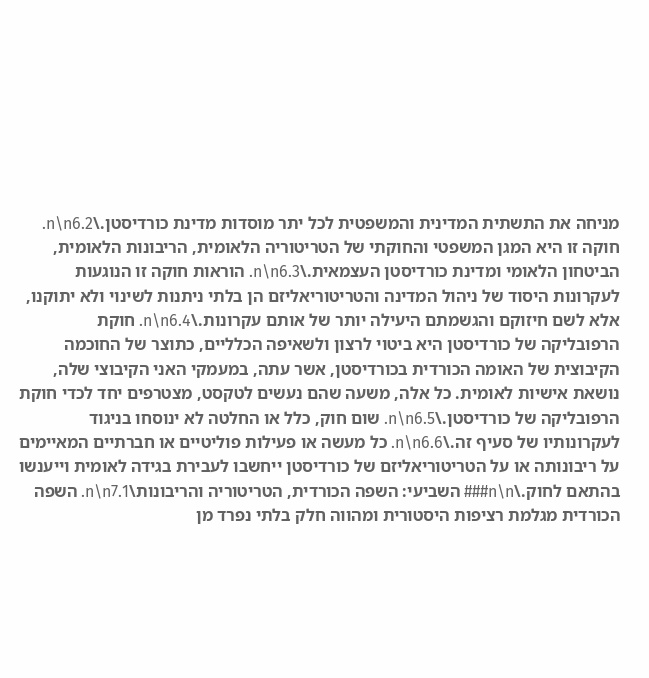מניחה את התשתית המדינית והמשפטית לכל יתר מוסדות מדינת כורדיסטן.\n\n6.2. חוקה זו היא המגן המשפטי והחוקתי של הטריטוריה הלאומית, הריבונות הלאומית, הביטחון הלאומי ומדינת כורדיסטן העצמאית.\n\n6.3. הוראות חוקה זו הנוגעות לעקרונות היסוד של ניהול המדינה והטריטוריאליזם הן בלתי ניתנות לשינוי ולא יתוקנו, אלא לשם חיזוקם והגשמתם היעילה יותר של אותם עקרונות.\n\n6.4. חוקת הרפובליקה של כורדיסטן היא ביטוי לרצון ולשאיפה הכלליים, כתוצר של החוכמה הקיבוצית של האומה הכורדית בכורדיסטן, אשר עתה, במעמקי האני הקיבוצי שלה, נושאת אישיות לאומית. כל אלה, משעה שהם נעשים לטקסט, מצטרפים יחד לכדי חוקת הרפובליקה של כורדיסטן.\n\n6.5. שום חוק, כלל או החלטה לא ינוסחו בניגוד לעקרונותיו של סעיף זה.\n\n6.6. כל מעשה או פעילות פוליטיים או חברתיים המאיימים על ריבונותה או על הטריטוריאליזם של כורדיסטן ייחשבו לעבירת בגידה לאומית וייענשו בהתאם לחוק.\n\n### השביעי: השפה הכורדית, הטריטוריה והריבונות\n\n7.1. השפה הכורדית מגלמת רציפות היסטורית ומהווה חלק בלתי נפרד מן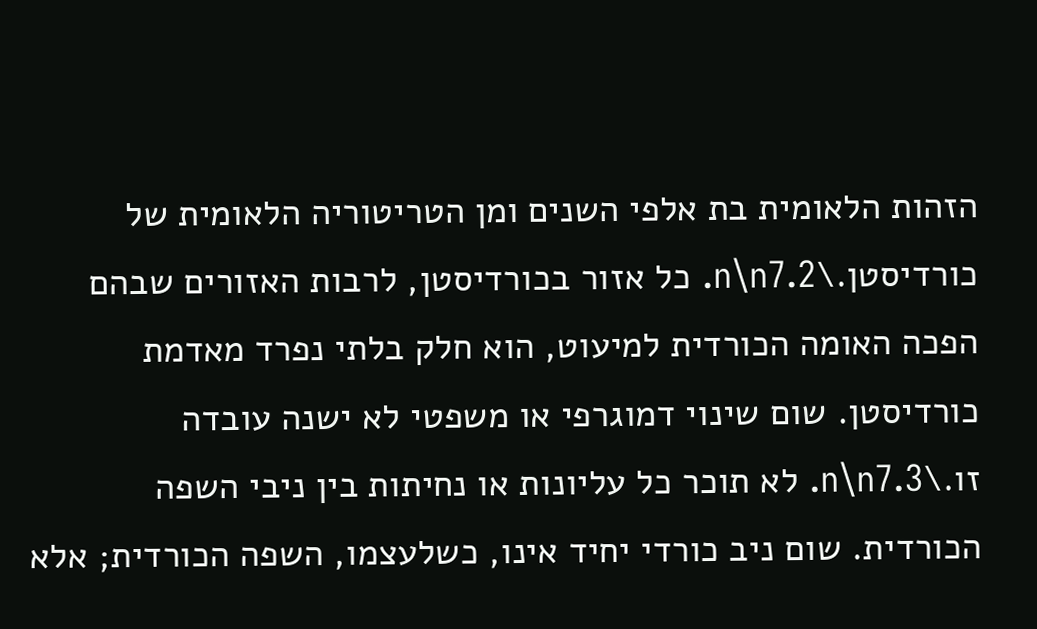הזהות הלאומית בת אלפי השנים ומן הטריטוריה הלאומית של כורדיסטן.\n\n7.2. כל אזור בכורדיסטן, לרבות האזורים שבהם הפכה האומה הכורדית למיעוט, הוא חלק בלתי נפרד מאדמת כורדיסטן. שום שינוי דמוגרפי או משפטי לא ישנה עובדה זו.\n\n7.3. לא תוכר כל עליונות או נחיתות בין ניבי השפה הכורדית. שום ניב כורדי יחיד אינו, כשלעצמו, השפה הכורדית; אלא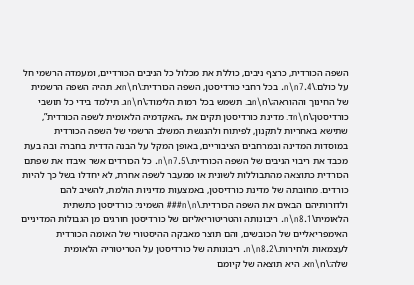השפה הכורדית, כרצף ניבים, כוללת את מכלול כל הניבים הכורדיים, ומעמדה הרשמי חל על כולם.\n\n7.4. בכל רחבי כורדיסטן, השפה הכורדית:\n\nא. תהיה השפה הרשמית של החינוך וההוראה;\n\nב. תשמש בכל רמות הלימוד;\n\nג. תילמד בידי כל תושבי כורדיסטן;\n\nד. מדינת כורדיסטן תקים את „האקדמיה הלאומית לשפה הכורדית”, שתישא באחריות לתקנון, לפיתוח ולהנגשת המשלב הרשמי של השפה הכורדית במוסדות המדינה ובמרחבים הציבוריים, באופן המקל על הבנה הדדית בחברה ובה בעת מכבד את ריבוי הניבים של השפה הכורדית.\n\n7.5. כל הכורדים אשר איבדו את שפתם הכורדית כתוצאה מהתבוללות לשונית או ממעבר לשפה אחרת, לא יחדלו בשל כך להיות כורדים. מחובתה של מדינת כורדיסטן, באמצעות מדיניות הולמת, להשיב להם ולדורותיהם הבאים את השפה הכורדית.\n\n### השמיני: כורדיסטן כתשתית הלאומית\n\n8.1. ריבונותה והטריטוריאליזם של כורדיסטן חורגים מן הגבולות המדיניים האימפריאליים של הכובשים, והם תוצר מאבקה ההיסטורי של האומה הכורדית לעצמאות ולחירות.\n\n8.2. ריבונותה של כורדיסטן על הטריטוריה הלאומית שלה:\n\nא. היא תוצאה של קיומם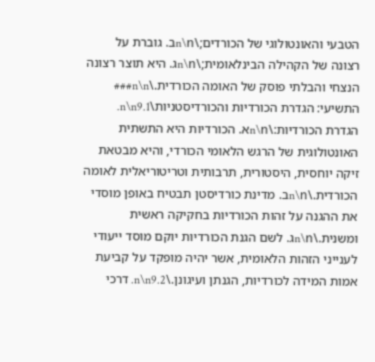הטבעי והאונטולוגי של הכורדים;\n\nב. גוברת על רצונה של הקהילה הבינלאומית;\n\nג. היא תוצר רצונה הנצחי והבלתי פוסק של האומה הכורדית.\n\n### התשיעי: הגדרת הכורדיות והכורדיסטניות\n\n9.1. הגדרת הכורדיות:\n\nא. הכורדיות היא התשתית האונטולוגית של הרגש הלאומי הכורדי, והיא מבטאת זיקה יוחסית, היסטורית, תרבותית וטריטוריאלית לאומה הכורדית.\n\nב. מדינת כורדיסטן תבטיח באופן מוסדי את ההגנה על זהות הכורדיות בחקיקה ראשית ומשנית.\n\nג. לשם הגנת הכורדיות יוקם מוסד ייעודי לענייני הזהות הלאומית, אשר יהיה מופקד על קביעת אמות המידה לכורדיות, הגנתן ועיגונן.\n\n9.2. דרכי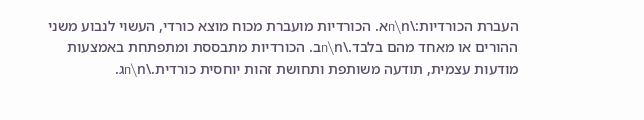העברת הכורדיות:\n\nא. הכורדיות מועברת מכוח מוצא כורדי, העשוי לנבוע משני ההורים או מאחד מהם בלבד.\n\nב. הכורדיות מתבססת ומתפתחת באמצעות מודעות עצמית, תודעה משותפת ותחושת זהות יוחסית כורדית.\n\nג.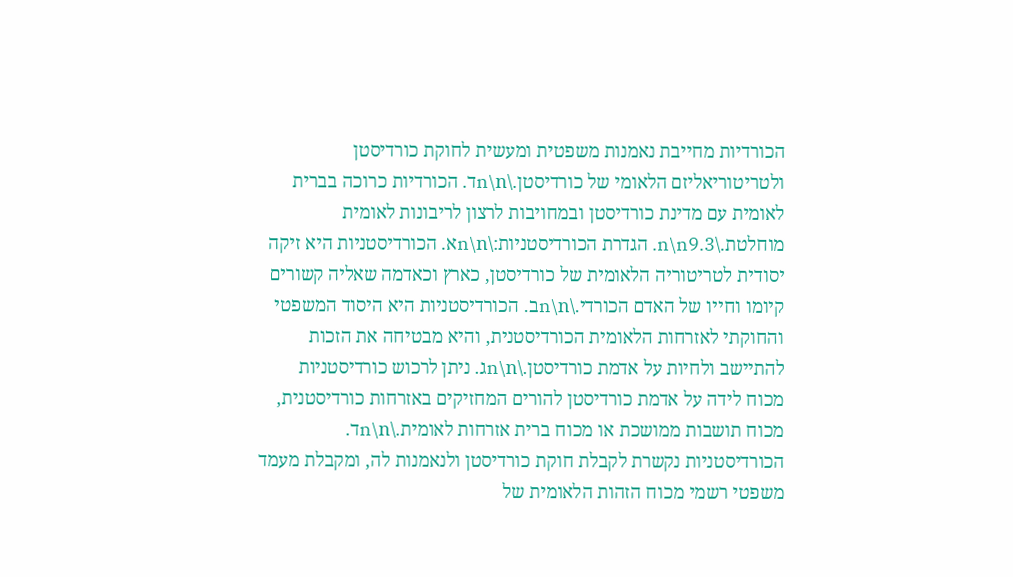הכורדיות מחייבת נאמנות משפטית ומעשית לחוקת כורדיסטן ולטריטוריאליזם הלאומי של כורדיסטן.\n\nד. הכורדיות כרוכה בברית לאומית עם מדינת כורדיסטן ובמחויבות לרצון לריבונות לאומית מוחלטת.\n\n9.3. הגדרת הכורדיסטניות:\n\nא. הכורדיסטניות היא זיקה יסודית לטריטוריה הלאומית של כורדיסטן, כארץ וכאדמה שאליה קשורים קיומו וחייו של האדם הכורדי.\n\nב. הכורדיסטניות היא היסוד המשפטי והחוקתי לאזרחות הלאומית הכורדיסטנית, והיא מבטיחה את הזכות להתיישב ולחיות על אדמת כורדיסטן.\n\nג. ניתן לרכוש כורדיסטניות מכוח לידה על אדמת כורדיסטן להורים המחזיקים באזרחות כורדיסטנית, מכוח תושבות ממושכת או מכוח ברית אזרחות לאומית.\n\nד. הכורדיסטניות נקשרת לקבלת חוקת כורדיסטן ולנאמנות לה, ומקבלת מעמד משפטי רשמי מכוח הזהות הלאומית של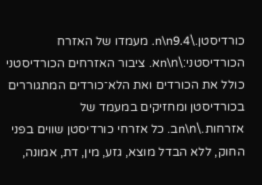כורדיסטן.\n\n9.4. מעמדו של האזרח הכורדיסטני:\n\nא. ציבור האזרחים הכורדיסטני כולל את הכורדים ואת הלא־כורדים המתגוררים בכורדיסטן ומחזיקים במעמד של אזרחות.\n\nב. כל אזרחי כורדיסטן שווים בפני החוק, ללא הבדל מוצא, גזע, מין, דת, אמונה,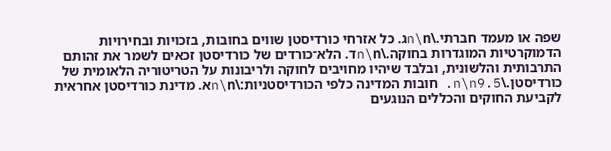שפה או מעמד חברתי.\n\nג. כל אזרחי כורדיסטן שווים בחובות, בזכויות ובחירויות הדמוקרטיות המוגדרות בחוקה.\n\nד. הלא־כורדים של כורדיסטן זכאים לשמר את זהותם התרבותית והלשונית, ובלבד שיהיו מחויבים לחוקה ולריבונות על הטריטוריה הלאומית של כורדיסטן.\n\n9.5. חובות המדינה כלפי הכורדיסטניות:\n\nא. מדינת כורדיסטן אחראית לקביעת החוקים והכללים הנוגעים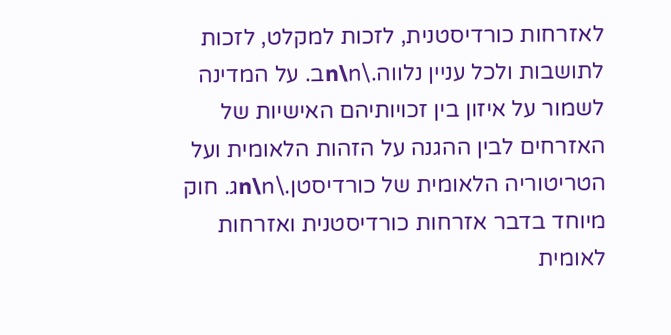לאזרחות כורדיסטנית, לזכות למקלט, לזכות לתושבות ולכל עניין נלווה.\n\nב. על המדינה לשמור על איזון בין זכויותיהם האישיות של האזרחים לבין ההגנה על הזהות הלאומית ועל הטריטוריה הלאומית של כורדיסטן.\n\nג. חוק מיוחד בדבר אזרחות כורדיסטנית ואזרחות לאומית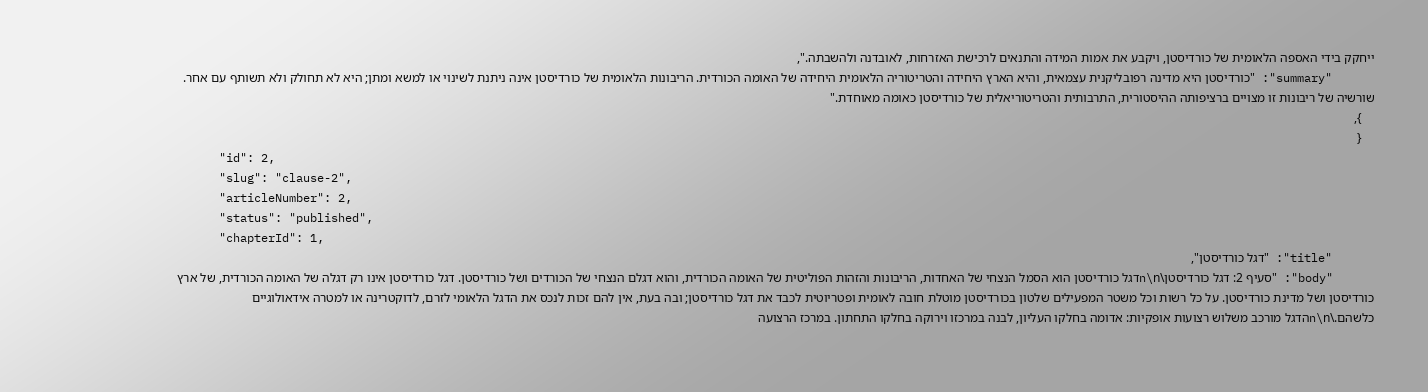ייחקק בידי האספה הלאומית של כורדיסטן, ויקבע את אמות המידה והתנאים לרכישת האזרחות, לאובדנה ולהשבתה.",
      "summary": "כורדיסטן היא מדינה רפובליקנית עצמאית, והיא הארץ היחידה והטריטוריה הלאומית היחידה של האומה הכורדית. הריבונות הלאומית של כורדיסטן אינה ניתנת לשינוי או למשא ומתן; היא לא תחולק ולא תשותף עם אחר. שורשיה של ריבונות זו מצויים ברציפותה ההיסטורית, התרבותית והטריטוריאלית של כורדיסטן כאומה מאוחדת."
    },
    {
      "id": 2,
      "slug": "clause-2",
      "articleNumber": 2,
      "status": "published",
      "chapterId": 1,
      "title": "דגל כורדיסטן",
      "body": "סעיף 2: דגל כורדיסטן\n\nדגל כורדיסטן הוא הסמל הנצחי של האחדות, הריבונות והזהות הפוליטית של האומה הכורדית, והוא דגלם הנצחי של הכורדים ושל כורדיסטן. דגל כורדיסטן אינו רק דגלה של האומה הכורדית, של ארץ כורדיסטן ושל מדינת כורדיסטן. על כל רשות וכל משטר המפעילים שלטון בכורדיסטן מוטלת חובה לאומית ופטריוטית לכבד את דגל כורדיסטן; ובה בעת, אין להם זכות לנכס את הדגל הלאומי לזרם, לדוקטרינה או למטרה אידאולוגיים כלשהם.\n\nהדגל מורכב משלוש רצועות אופקיות: אדומה בחלקו העליון, לבנה במרכזו וירוקה בחלקו התחתון. במרכז הרצועה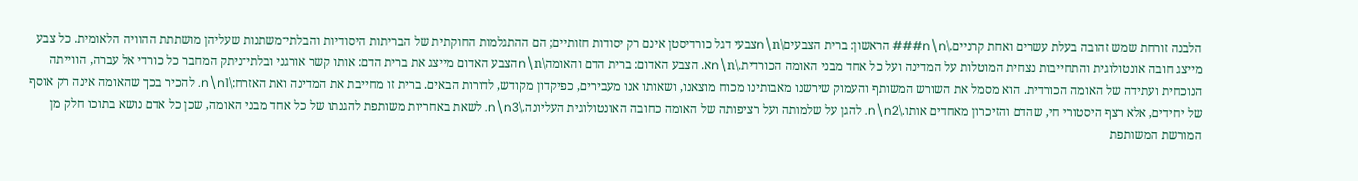הלבנה זורחת שמש זהובה בעלת עשרים ואחת קרניים.\n\n### הראשון: ברית הצבעים\n\nצבעי דגל כורדיסטן אינם רק יסודות חזותיים; הם ההתגלמות החוקתית של הבריתות היסודיות והבלתי־משתנות שעליהן מושתתת ההוויה הלאומית. כל צבע מייצג חובה אונטולוגית והתחייבות נצחית המוטלות על המדינה ועל כל אחד מבני האומה הכורדית.\n\nא. הצבע האדום: ברית הדם והאומה\n\nהצבע האדום מייצג את ברית הדם: אותו קשר אורגני ובלתי־ניתק המחבר כל כורדי אל עברה, הווייתה הנוכחית ועתידה של האומה הכורדית. הוא מסמל את השורש המשותף והעמוק שירשנו מאבותינו מכוח מוצאנו, ושאותו אנו מעבירים, כפיקדון מקודש, לדורות הבאים. ברית זו מחייבת את המדינה ואת האזרח:\n\n1. להכיר בכך שהאומה אינה רק אוסף של יחידים, אלא רצף היסטורי חי, שהדם והזיכרון מאחדים אותו.\n\n2. להגן על שלמותה ועל רציפותה של האומה כחובה האונטולוגית העליונה.\n\n3. לשאת באחריות משותפת להגנתו של כל אחד מבני האומה, שכן כל אדם נושא בתוכו חלק מן המורשת המשותפת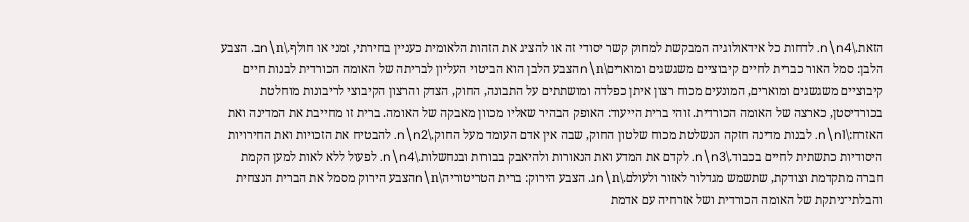הזאת.\n\n4. לדחות כל אידאולוגיה המבקשת למחוק קשר יסודי זה או להציג את הזהות הלאומית כעניין בחירתי, זמני או חולף.\n\nב. הצבע הלבן: סמל האור כברית לחיים קיבוציים משגשגים ומוארים\n\nהצבע הלבן הוא הביטוי העליון לבריתה של האומה הכורדית לבנות חיים קיבוציים משגשגים ומוארים, המונעים מכוח רצון איתן כפלדה ומושתתים על התבונה, החוק, הצדק והרצון הקיבוצי לריבונות מוחלטת בכורדיסטן, כארצה של האומה הכורדית. זוהי ברית הייעוד: האופק הבהיר שאליו מכוון מאבקה של האומה. ברית זו מחייבת את המדינה ואת האזרח:\n\n1. לבנות מדינה חזקה הנשלטת מכוח שלטון החוק, שבה אין אדם העומד מעל החוק.\n\n2. להבטיח את הזכויות ואת החירויות היסודיות כתשתית לחיים בכבוד.\n\n3. לקדם את המדע ואת הנאורות ולהיאבק בבורות ובנחשלות.\n\n4. לפעול ללא לאות למען הקמת חברה מתקדמת וצודקת, שתשמש מגדלור לאזור ולעולם.\n\nג. הצבע הירוק: ברית הטריטוריה\n\nהצבע הירוק מסמל את הברית הנצחית והבלתי־ניתקת של האומה הכורדית ושל אזרחיה עם אדמת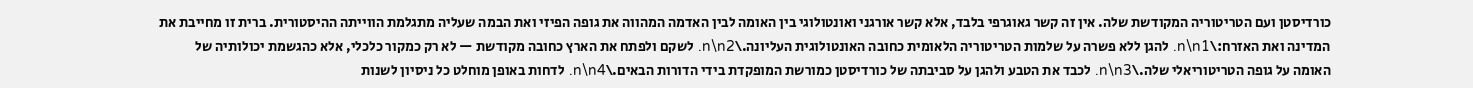כורדיסטן ועם הטריטוריה המקודשת שלה. אין זה קשר גאוגרפי בלבד, אלא קשר אורגני ואונטולוגי בין האומה לבין האדמה המהווה את גופה הפיזי ואת הבמה שעליה מתגלמת הווייתה ההיסטורית. ברית זו מחייבת את המדינה ואת האזרח:\n\n1. להגן ללא פשרה על שלמות הטריטוריה הלאומית כחובה האונטולוגית העליונה.\n\n2. לשקם ולפתח את הארץ כחובה מקודשת — לא רק כמקור כלכלי, אלא כהגשמת יכולותיה של האומה על גופה הטריטוריאלי שלה.\n\n3. לכבד את הטבע ולהגן על סביבתה של כורדיסטן כמורשת המופקדת בידי הדורות הבאים.\n\n4. לדחות באופן מוחלט כל ניסיון לשנות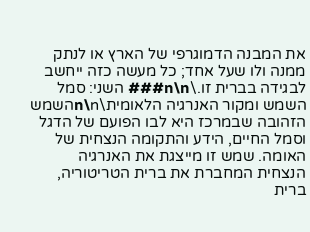את המבנה הדמוגרפי של הארץ או לנתק ממנה ולו שעל אחד; כל מעשה כזה ייחשב לבגידה בברית זו.\n\n### השני: סמל השמש ומקור האנרגיה הלאומית\n\nהשמש הזהובה שבמרכז היא לבו הפועם של הדגל וסמל החיים, הידע והתקומה הנצחית של האומה. שמש זו מייצגת את האנרגיה הנצחית המחברת את ברית הטריטוריה, ברית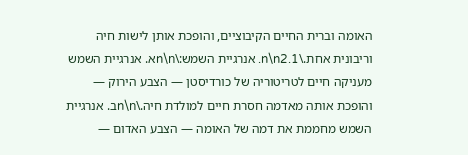האומה וברית החיים הקיבוציים, והופכת אותן לישות חיה וריבונית אחת.\n\n2.1. אנרגיית השמש:\n\nא. אנרגיית השמש מעניקה חיים לטריטוריה של כורדיסטן — הצבע הירוק — והופכת אותה מאדמה חסרת חיים למולדת חיה.\n\nב. אנרגיית השמש מחממת את דמה של האומה — הצבע האדום —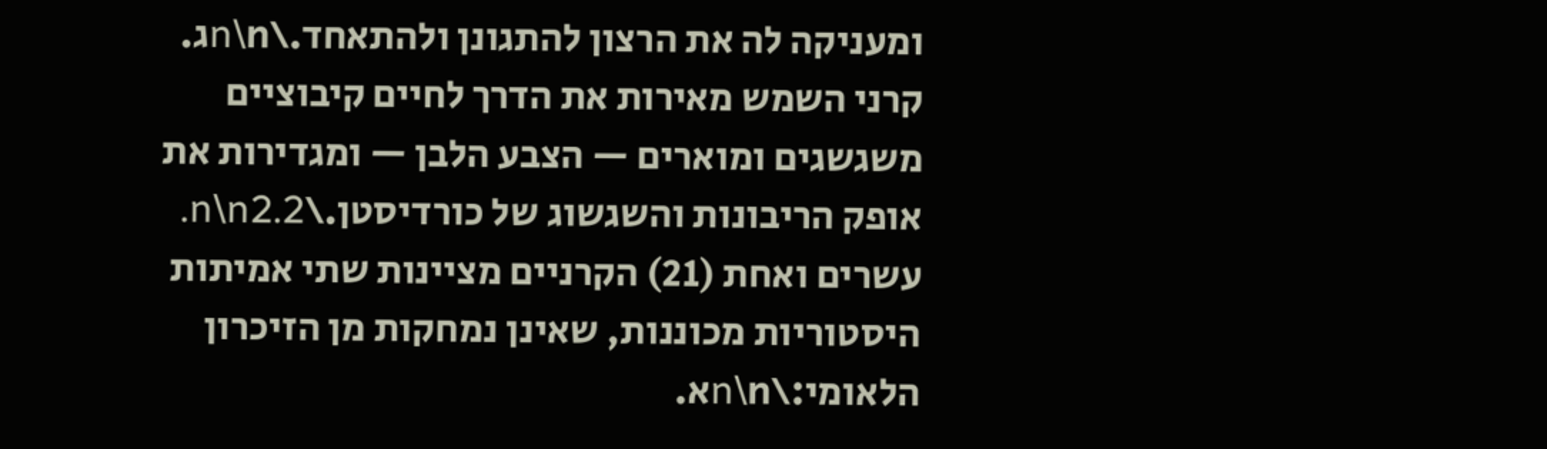ומעניקה לה את הרצון להתגונן ולהתאחד.\n\nג. קרני השמש מאירות את הדרך לחיים קיבוציים משגשגים ומוארים — הצבע הלבן — ומגדירות את אופק הריבונות והשגשוג של כורדיסטן.\n\n2.2. עשרים ואחת (21) הקרניים מציינות שתי אמיתות היסטוריות מכוננות, שאינן נמחקות מן הזיכרון הלאומי:\n\nא.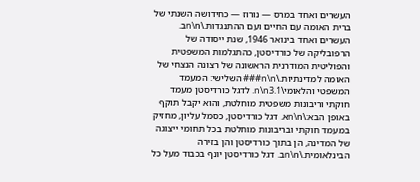העשרים ואחד במרס — נורוז — כחידושה השנתי של ברית האומה עם החיים ועם ההתנגדות.\n\nב. העשרים ואחד בינואר 1946, שנת ייסודה של הרפובליקה של כורדיסטן, כהתגלמות המשפטית והפוליטית המודרנית הראשונה של רצונה הנצחי של האומה למדינתיות.\n\n### השלישי: המעמד המשפטי והלאומי\n\n3.1. לדגל כורדיסטן מעמד חוקתי וריבונות משפטית מוחלטת, והוא יקבל תוקף באופן הבא:\n\nא. דגל כורדיסטן, כסמל עליון, מחזיק במעמד חוקתי ובריבונות מוחלטת בכל תחומי ייצוגה של המדינה, הן בתוך כורדיסטן והן בזירה הבינלאומית.\n\nב. דגל כורדיסטן יונף בכבוד מעל כל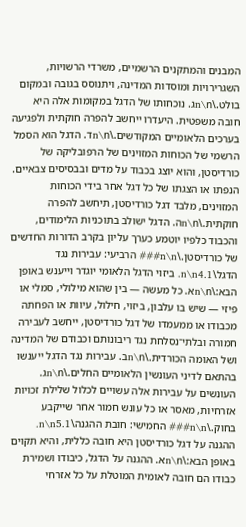המבנים והמתקנים הרשמיים, משרדי הרשויות, השגרירויות ומוסדות המדינה, ויתנוסס בגובה ובמקום בולט.\n\nג. נוכחותו של הדגל במקומות אלה היא חובה משפטית. היעדרו ייחשב להפרה חוקתית ולפגיעה בערכים הלאומיים המקודשים.\n\nד. הדגל הוא הסמל הרשמי של הכוחות המזוינים של הרפובליקה של כורדיסטן, והוא יוצג בכבוד על מדים ובבסיסים צבאיים. הנפתו או הצגתו של כל דגל אחר בידי הכוחות המזוינים, מלבד דגל כורדיסטן, תיחשב להפרה חוקתית.\n\nה. הדגל ישולב בתוכניות הלימודים, והכבוד כלפיו יוטמע כערך עליון בקרב הדורות החדשים של כורדיסטן.\n\n### הרביעי: עבירות נגד הדגל\n\n4.1. ביזוי הדגל הלאומי יוגדר וייענש באופן הבא:\n\nא. כל מעשה — בין שהוא מילולי, סמלי או פיזי — שיש בו עלבון, ביזוי, חילול, עיוות או הפחתה מכבודו או ממעמדו של דגל כורדיסטן, ייחשב לעבירה חמורה ובלתי־נסלחת נגד ריבונותם וכבודם של המדינה ושל האומה הכורדית.\n\nב. עבירות נגד הדגל ייענשו בהתאם לדיני העונשין הלאומיים החלים.\n\nג. העונשים על עבירות אלה עשויים לכלול שלילת זכויות אזרחיות, מאסר או כל עונש חמור אחר שייקבע בחוק.\n\n### החמישי: חובת ההגנה\n\n5.1. ההגנה על דגל כורדיסטן היא חובה כללית, והיא תקוים באופן הבא:\n\nא. ההגנה על הדגל, כיבודו ושמירת כבודו הם חובה לאומית המוטלת על כל אזרחי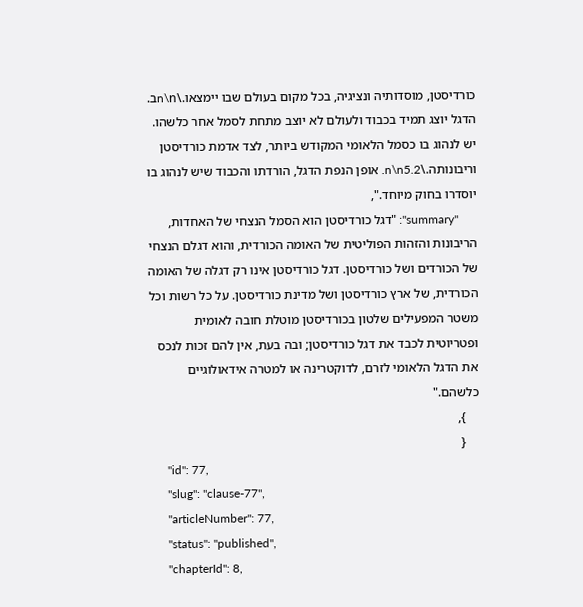כורדיסטן, מוסדותיה ונציגיה, בכל מקום בעולם שבו יימצאו.\n\nב. הדגל יוצג תמיד בכבוד ולעולם לא יוצב מתחת לסמל אחר כלשהו. יש לנהוג בו כסמל הלאומי המקודש ביותר, לצד אדמת כורדיסטן וריבונותה.\n\n5.2. אופן הנפת הדגל, הורדתו והכבוד שיש לנהוג בו יוסדרו בחוק מיוחד.",
      "summary": "דגל כורדיסטן הוא הסמל הנצחי של האחדות, הריבונות והזהות הפוליטית של האומה הכורדית, והוא דגלם הנצחי של הכורדים ושל כורדיסטן. דגל כורדיסטן אינו רק דגלה של האומה הכורדית, של ארץ כורדיסטן ושל מדינת כורדיסטן. על כל רשות וכל משטר המפעילים שלטון בכורדיסטן מוטלת חובה לאומית ופטריוטית לכבד את דגל כורדיסטן; ובה בעת, אין להם זכות לנכס את הדגל הלאומי לזרם, לדוקטרינה או למטרה אידאולוגיים כלשהם."
    },
    {
      "id": 77,
      "slug": "clause-77",
      "articleNumber": 77,
      "status": "published",
      "chapterId": 8,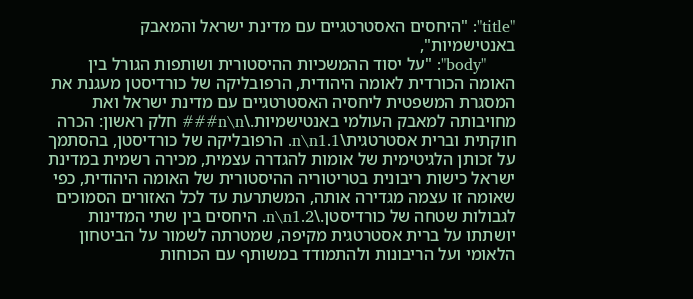"title": "היחסים האסטרטגיים עם מדינת ישראל והמאבק באנטישמיות",
      "body": "על יסוד ההמשכיות ההיסטורית ושותפות הגורל בין האומה הכורדית לאומה היהודית, הרפובליקה של כורדיסטן מעגנת את המסגרת המשפטית ליחסיה האסטרטגיים עם מדינת ישראל ואת מחויבותה למאבק העולמי באנטישמיות.\n\n### חלק ראשון: הכרה חוקתית וברית אסטרטגית\n\n1.1. הרפובליקה של כורדיסטן, בהסתמך על זכותן הלגיטימית של אומות להגדרה עצמית, מכירה רשמית במדינת ישראל כישות ריבונית בטריטוריה ההיסטורית של האומה היהודית, כפי שאומה זו עצמה מגדירה אותה, המשתרעת עד לכל האזורים הסמוכים לגבולות שטחה של כורדיסטן.\n\n1.2. היחסים בין שתי המדינות יושתתו על ברית אסטרטגית מקיפה, שמטרתה לשמור על הביטחון הלאומי ועל הריבונות ולהתמודד במשותף עם הכוחות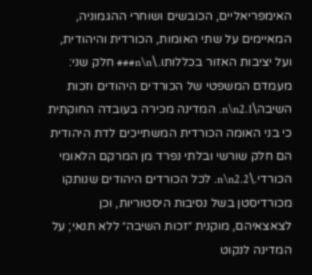האימפריאליים, הכובשים ושוחרי ההגמוניה, המאיימים על שתי האומות, הכורדית והיהודית, ועל יציבות האזור בכללותו.\n\n### חלק שני: מעמדם המשפטי של הכורדים היהודים וזכות השיבה\n\n2.1. המדינה מכירה בעובדה החוקתית כי בני האומה הכורדית המשתייכים לדת היהודית הם חלק שורשי ובלתי נפרד מן המרקם הלאומי הכורדי.\n\n2.2. לכל הכורדים היהודים שנותקו מכורדיסטן בשל נסיבות היסטוריות, וכן לצאצאיהם, מוקנית ״זכות השיבה״ ללא תנאי; על המדינה לנקוט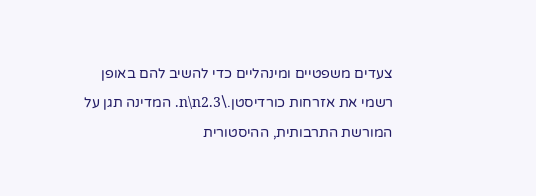צעדים משפטיים ומינהליים כדי להשיב להם באופן רשמי את אזרחות כורדיסטן.\n\n2.3. המדינה תגן על המורשת התרבותית, ההיסטורית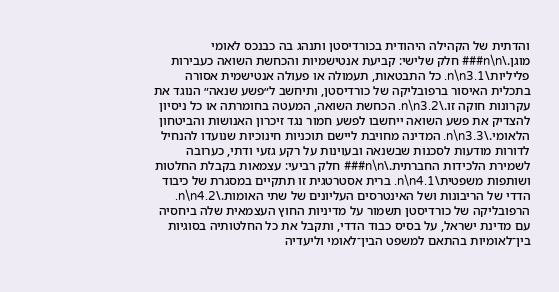והדתית של הקהילה היהודית בכורדיסטן ותנהג בה כבנכס לאומי מוגן.\n\n### חלק שלישי: קביעת אנטישמיות והכחשת השואה כעבירות פליליות\n\n3.1. כל התבטאות, תעמולה או פעולה אנטישמית אסורה בתכלית האיסור ברפובליקה של כורדיסטן, ותיחשב ל״פשע שנאה״ הנוגד את עקרונות חוקה זו.\n\n3.2. הכחשת השואה, המעטה בחומרתה או כל ניסיון להצדיק את פשע השואה ייחשבו לפשע חמור נגד זיכרון האנושות והביטחון הלאומי.\n\n3.3. המדינה מחויבת ליישם תוכניות חינוכיות שנועדו להנחיל לדורות מודעות לסכנות שבשנאה ובעוינות על רקע גזעי ודתי, כערובה לשמירת הלכידות החברתית.\n\n### חלק רביעי: עצמאות בקבלת החלטות ושותפות משפטית\n\n4.1. ברית אסטרטגית זו תתקיים במסגרת של כיבוד הדדי של הריבונות ושל האינטרסים העליונים של שתי האומות.\n\n4.2. הרפובליקה של כורדיסטן תשמור על מדיניות החוץ העצמאית שלה ביחסיה עם מדינת ישראל, על בסיס כבוד הדדי, ותקבל את כל החלטותיה בסוגיות בין־לאומיות בהתאם למשפט הבין־לאומי וליעדיה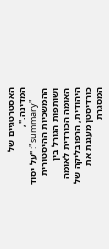האסטרטגיים של המדינה.",
      "summary": "על יסוד ההמשכיות ההיסטורית ושותפות הגורל בין האומה הכורדית לאומה היהודית, הרפובליקה של כורדיסטן מעגנת את המסגרת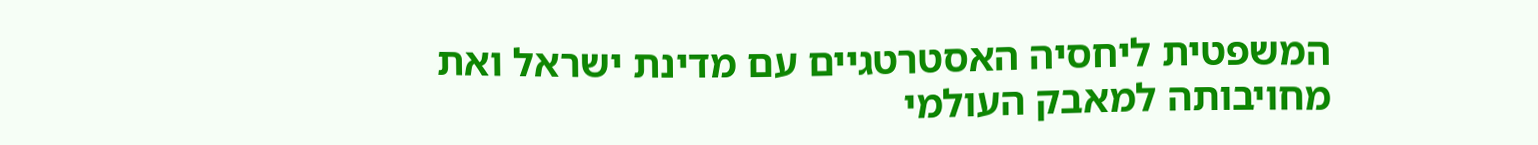המשפטית ליחסיה האסטרטגיים עם מדינת ישראל ואת מחויבותה למאבק העולמי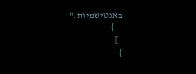באנטישמיות."
    }
  ]
}